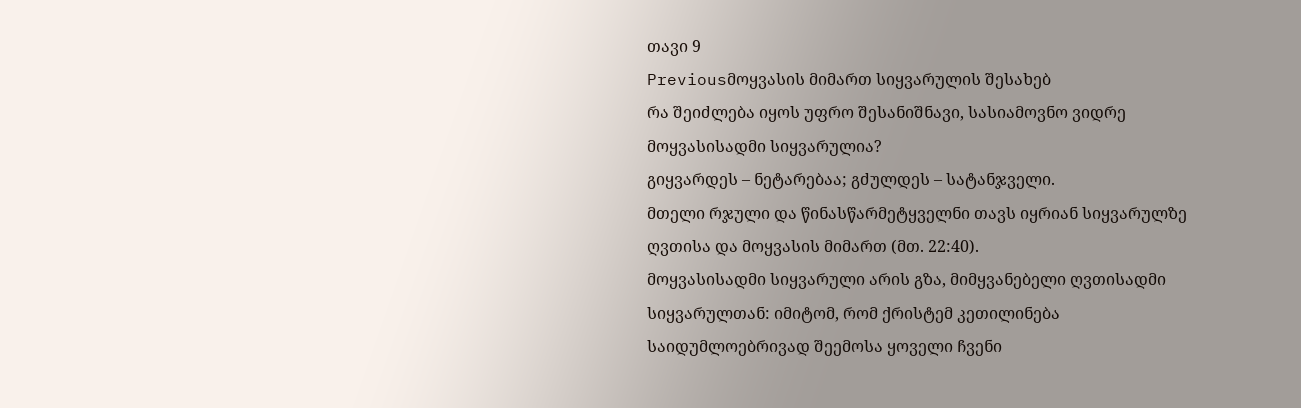თავი 9
Previousმოყვასის მიმართ სიყვარულის შესახებ
რა შეიძლება იყოს უფრო შესანიშნავი, სასიამოვნო ვიდრე მოყვასისადმი სიყვარულია?
გიყვარდეს – ნეტარებაა; გძულდეს – სატანჯველი.
მთელი რჯული და წინასწარმეტყველნი თავს იყრიან სიყვარულზე ღვთისა და მოყვასის მიმართ (მთ. 22:40).
მოყვასისადმი სიყვარული არის გზა, მიმყვანებელი ღვთისადმი სიყვარულთან: იმიტომ, რომ ქრისტემ კეთილინება საიდუმლოებრივად შეემოსა ყოველი ჩვენი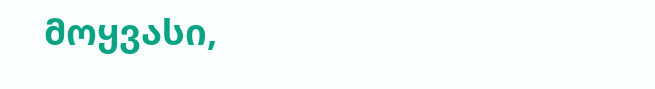მოყვასი,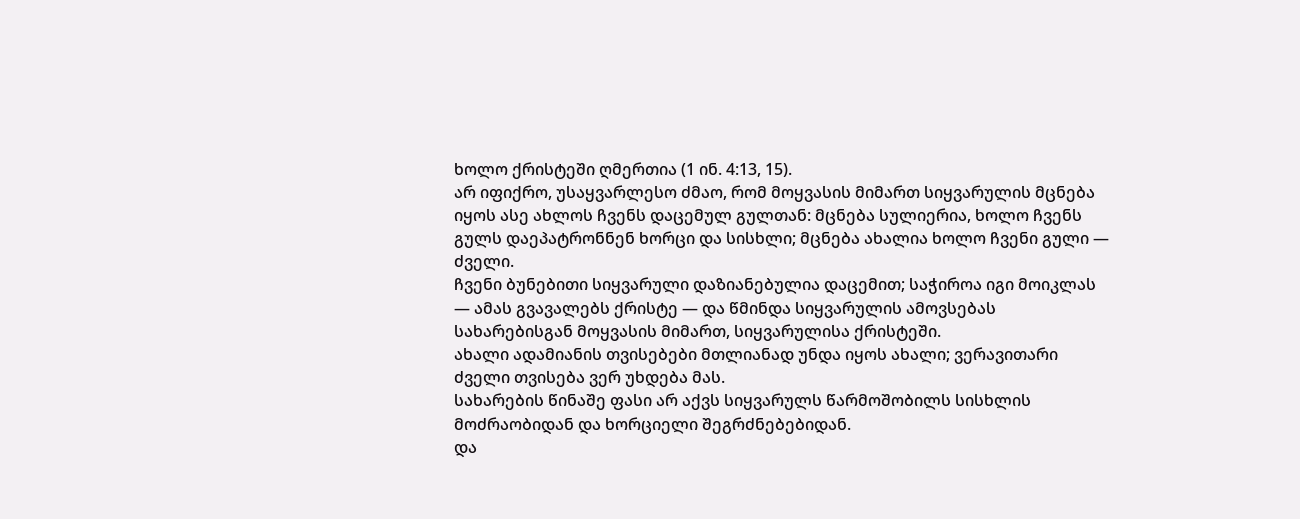ხოლო ქრისტეში ღმერთია (1 ინ. 4:13, 15).
არ იფიქრო, უსაყვარლესო ძმაო, რომ მოყვასის მიმართ სიყვარულის მცნება იყოს ასე ახლოს ჩვენს დაცემულ გულთან: მცნება სულიერია, ხოლო ჩვენს გულს დაეპატრონნენ ხორცი და სისხლი; მცნება ახალია ხოლო ჩვენი გული — ძველი.
ჩვენი ბუნებითი სიყვარული დაზიანებულია დაცემით; საჭიროა იგი მოიკლას — ამას გვავალებს ქრისტე — და წმინდა სიყვარულის ამოვსებას სახარებისგან მოყვასის მიმართ, სიყვარულისა ქრისტეში.
ახალი ადამიანის თვისებები მთლიანად უნდა იყოს ახალი; ვერავითარი ძველი თვისება ვერ უხდება მას.
სახარების წინაშე ფასი არ აქვს სიყვარულს წარმოშობილს სისხლის მოძრაობიდან და ხორციელი შეგრძნებებიდან.
და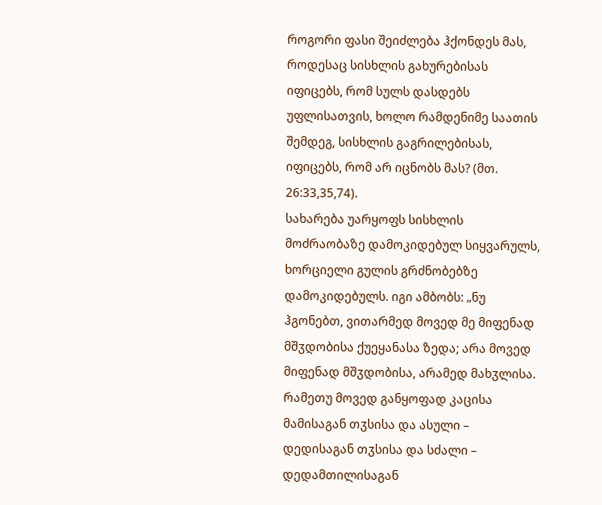როგორი ფასი შეიძლება ჰქონდეს მას, როდესაც სისხლის გახურებისას იფიცებს, რომ სულს დასდებს უფლისათვის, ხოლო რამდენიმე საათის შემდეგ, სისხლის გაგრილებისას, იფიცებს, რომ არ იცნობს მას? (მთ. 26:33,35,74).
სახარება უარყოფს სისხლის მოძრაობაზე დამოკიდებულ სიყვარულს, ხორციელი გულის გრძნობებზე დამოკიდებულს. იგი ამბობს: „ნუ ჰგონებთ, ვითარმედ მოვედ მე მიფენად მშჳდობისა ქუეყანასა ზედა; არა მოვედ მიფენად მშჳდობისა, არამედ მახჳლისა. რამეთუ მოვედ განყოფად კაცისა მამისაგან თჳსისა და ასული – დედისაგან თჳსისა და სძალი – დედამთილისაგან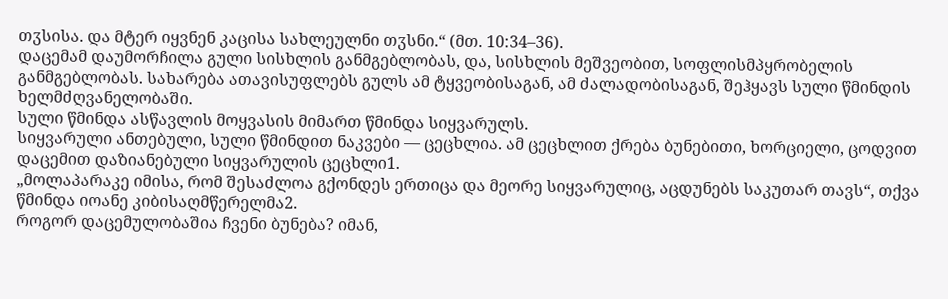თჳსისა. და მტერ იყვნენ კაცისა სახლეულნი თჳსნი.“ (მთ. 10:34–36).
დაცემამ დაუმორჩილა გული სისხლის განმგებლობას, და, სისხლის მეშვეობით, სოფლისმპყრობელის განმგებლობას. სახარება ათავისუფლებს გულს ამ ტყვეობისაგან, ამ ძალადობისაგან, შეჰყავს სული წმინდის ხელმძღვანელობაში.
სული წმინდა ასწავლის მოყვასის მიმართ წმინდა სიყვარულს.
სიყვარული ანთებული, სული წმინდით ნაკვები — ცეცხლია. ამ ცეცხლით ქრება ბუნებითი, ხორციელი, ცოდვით დაცემით დაზიანებული სიყვარულის ცეცხლი1.
„მოლაპარაკე იმისა, რომ შესაძლოა გქონდეს ერთიცა და მეორე სიყვარულიც, აცდუნებს საკუთარ თავს“, თქვა წმინდა იოანე კიბისაღმწერელმა2.
როგორ დაცემულობაშია ჩვენი ბუნება? იმან,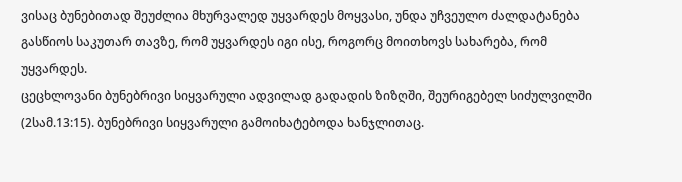ვისაც ბუნებითად შეუძლია მხურვალედ უყვარდეს მოყვასი, უნდა უჩვეულო ძალდატანება გასწიოს საკუთარ თავზე, რომ უყვარდეს იგი ისე, როგორც მოითხოვს სახარება, რომ უყვარდეს.
ცეცხლოვანი ბუნებრივი სიყვარული ადვილად გადადის ზიზღში, შეურიგებელ სიძულვილში (2სამ.13:15). ბუნებრივი სიყვარული გამოიხატებოდა ხანჯლითაც.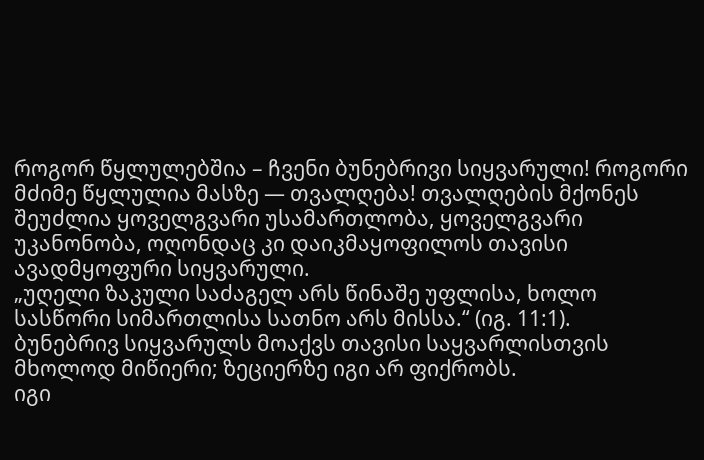როგორ წყლულებშია – ჩვენი ბუნებრივი სიყვარული! როგორი მძიმე წყლულია მასზე — თვალღება! თვალღების მქონეს შეუძლია ყოველგვარი უსამართლობა, ყოველგვარი უკანონობა, ოღონდაც კი დაიკმაყოფილოს თავისი ავადმყოფური სიყვარული.
„უღელი ზაკული საძაგელ არს წინაშე უფლისა, ხოლო სასწორი სიმართლისა სათნო არს მისსა.“ (იგ. 11:1).
ბუნებრივ სიყვარულს მოაქვს თავისი საყვარლისთვის მხოლოდ მიწიერი; ზეციერზე იგი არ ფიქრობს.
იგი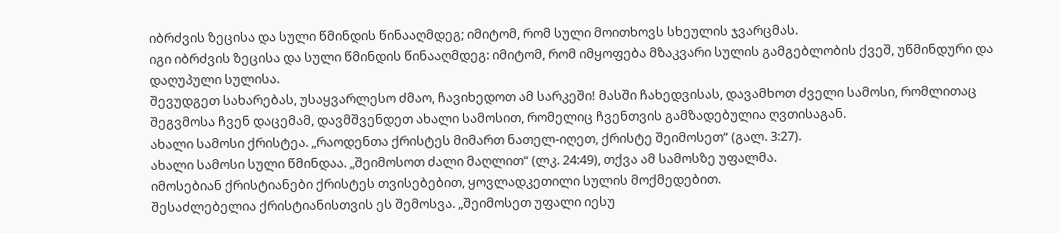იბრძვის ზეცისა და სული წმინდის წინააღმდეგ; იმიტომ, რომ სული მოითხოვს სხეულის ჯვარცმას.
იგი იბრძვის ზეცისა და სული წმინდის წინააღმდეგ: იმიტომ, რომ იმყოფება მზაკვარი სულის გამგებლობის ქვეშ, უწმინდური და დაღუპული სულისა.
შევუდგეთ სახარებას, უსაყვარლესო ძმაო, ჩავიხედოთ ამ სარკეში! მასში ჩახედვისას, დავამხოთ ძველი სამოსი, რომლითაც შეგვმოსა ჩვენ დაცემამ, დავმშვენდეთ ახალი სამოსით, რომელიც ჩვენთვის გამზადებულია ღვთისაგან.
ახალი სამოსი ქრისტეა. „რაოდენთა ქრისტეს მიმართ ნათელ-იღეთ, ქრისტე შეიმოსეთ“ (გალ. 3:27).
ახალი სამოსი სული წმინდაა. „შეიმოსოთ ძალი მაღლით“ (ლკ. 24:49), თქვა ამ სამოსზე უფალმა.
იმოსებიან ქრისტიანები ქრისტეს თვისებებით, ყოვლადკეთილი სულის მოქმედებით.
შესაძლებელია ქრისტიანისთვის ეს შემოსვა. „შეიმოსეთ უფალი იესუ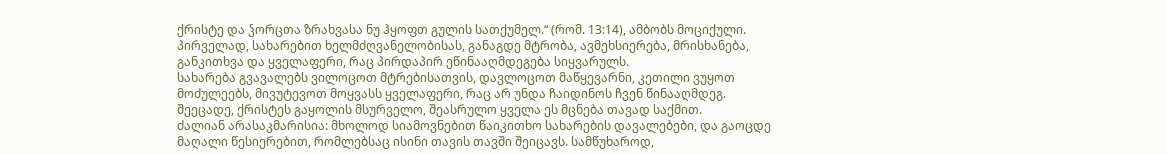ქრისტე და ჴორცთა ზრახვასა ნუ ჰყოფთ გულის სათქუმელ.“ (რომ. 13:14), ამბობს მოციქული.
პირველად, სახარებით ხელმძღვანელობისას, განაგდე მტრობა, ავმეხსიერება, მრისხანება, განკითხვა და ყველაფერი, რაც პირდაპირ ეწინააღმდეგება სიყვარულს.
სახარება გვავალებს ვილოცოთ მტრებისათვის, დავლოცოთ მაწყევარნი, კეთილი ვუყოთ მოძულეებს, მივუტევოთ მოყვასს ყველაფერი, რაც არ უნდა ჩაიდინოს ჩვენ წინააღმდეგ.
შეეცადე, ქრისტეს გაყოლის მსურველო, შეასრულო ყველა ეს მცნება თავად საქმით.
ძალიან არასაკმარისია: მხოლოდ სიამოვნებით წაიკითხო სახარების დავალებები, და გაოცდე მაღალი წესიერებით, რომლებსაც ისინი თავის თავში შეიცავს. სამწუხაროდ,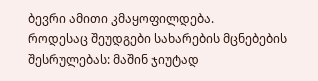ბევრი ამითი კმაყოფილდება.
როდესაც შეუდგები სახარების მცნებების შესრულებას: მაშინ ჯიუტად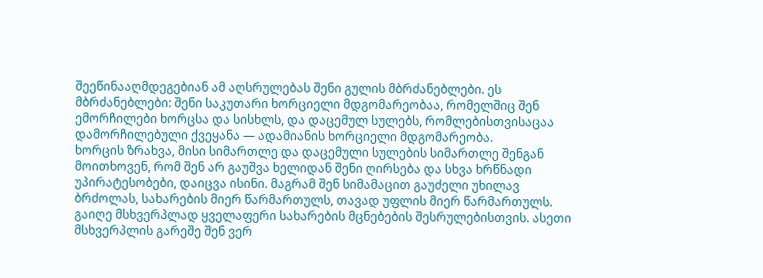შეეწინააღმდეგებიან ამ აღსრულებას შენი გულის მბრძანებლები. ეს მბრძანებლები: შენი საკუთარი ხორციელი მდგომარეობაა, რომელშიც შენ ემორჩილები ხორცსა და სისხლს, და დაცემულ სულებს, რომლებისთვისაცაა დამორჩილებული ქვეყანა — ადამიანის ხორციელი მდგომარეობა.
ხორცის ზრახვა, მისი სიმართლე და დაცემული სულების სიმართლე შენგან მოითხოვენ, რომ შენ არ გაუშვა ხელიდან შენი ღირსება და სხვა ხრწნადი უპირატესობები, დაიცვა ისინი. მაგრამ შენ სიმამაცით გაუძელი უხილავ ბრძოლას, სახარების მიერ წარმართულს, თავად უფლის მიერ წარმართულს.
გაიღე მსხვერპლად ყველაფერი სახარების მცნებების შესრულებისთვის. ასეთი მსხვერპლის გარეშე შენ ვერ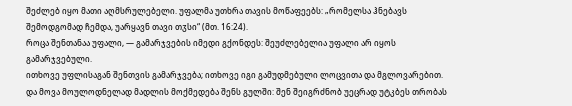შეძლებ იყო მათი აღმსრულებელი. უფალმა უთხრა თავის მოწაფეებს: „რომელსა ჰნებავს შემოდგომად ჩემდა, უარყავნ თავი თჳსი“ (მთ. 16:24).
როცა შენთანაა უფალი, — გამარჯვების იმედი გქონდეს: შეუძლებელია უფალი არ იყოს გამარჯვებული.
ითხოვე უფლისაგან შენთვის გამარჯვება; ითხოვე იგი გამუდმებული ლოცვითა და მგლოვარებით. და მოვა მოულოდნელად მადლის მოქმედება შენს გულში: შენ შეიგრძნობ უეცრად უტკბეს თრობას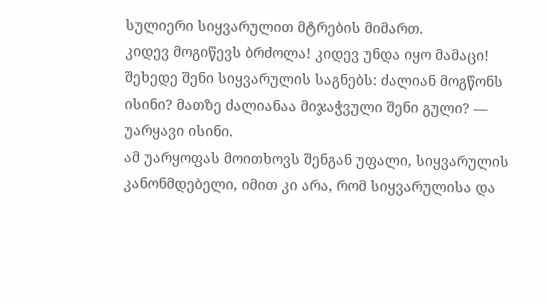სულიერი სიყვარულით მტრების მიმართ.
კიდევ მოგიწევს ბრძოლა! კიდევ უნდა იყო მამაცი! შეხედე შენი სიყვარულის საგნებს: ძალიან მოგწონს ისინი? მათზე ძალიანაა მიჯაჭვული შენი გული? — უარყავი ისინი.
ამ უარყოფას მოითხოვს შენგან უფალი, სიყვარულის კანონმდებელი, იმით კი არა, რომ სიყვარულისა და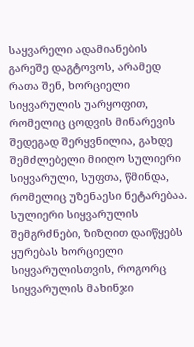საყვარელი ადამიანების გარეშე დაგტოვოს, არამედ რათა შენ, ხორციელი სიყვარულის უარყოფით, რომელიც ცოდვის მინარევის შედეგად შერყვნილია, გახდე შემძლებელი მიიღო სულიერი სიყვარული, სუფთა, წმინდა, რომელიც უზენაესი ნეტარებაა.
სულიერი სიყვარულის შემგრძნები, ზიზღით დაიწყებს ყურებას ხორციელი სიყვარულისთვის, როგორც სიყვარულის მახინჯი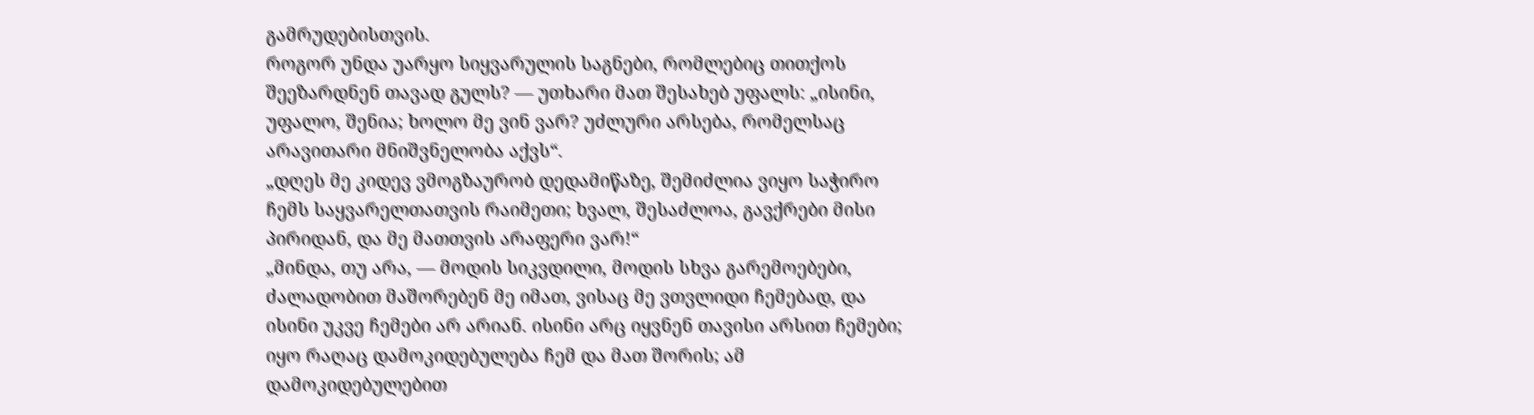გამრუდებისთვის.
როგორ უნდა უარყო სიყვარულის საგნები, რომლებიც თითქოს შეეზარდნენ თავად გულს? — უთხარი მათ შესახებ უფალს: „ისინი, უფალო, შენია; ხოლო მე ვინ ვარ? უძლური არსება, რომელსაც არავითარი მნიშვნელობა აქვს“.
„დღეს მე კიდევ ვმოგზაურობ დედამიწაზე, შემიძლია ვიყო საჭირო ჩემს საყვარელთათვის რაიმეთი; ხვალ, შესაძლოა, გავქრები მისი პირიდან, და მე მათთვის არაფერი ვარ!“
„მინდა, თუ არა, — მოდის სიკვდილი, მოდის სხვა გარემოებები, ძალადობით მაშორებენ მე იმათ, ვისაც მე ვთვლიდი ჩემებად, და ისინი უკვე ჩემები არ არიან. ისინი არც იყვნენ თავისი არსით ჩემები; იყო რაღაც დამოკიდებულება ჩემ და მათ შორის; ამ დამოკიდებულებით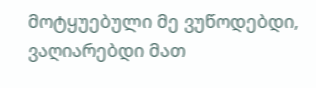მოტყუებული მე ვუწოდებდი, ვაღიარებდი მათ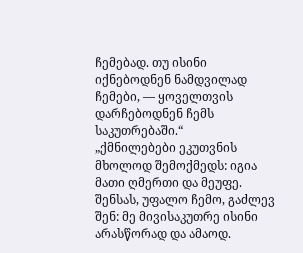ჩემებად. თუ ისინი იქნებოდნენ ნამდვილად ჩემები, — ყოველთვის დარჩებოდნენ ჩემს საკუთრებაში.“
„ქმნილებები ეკუთვნის მხოლოდ შემოქმედს: იგია მათი ღმერთი და მეუფე. შენსას, უფალო ჩემო, გაძლევ შენ: მე მივისაკუთრე ისინი არასწორად და ამაოდ.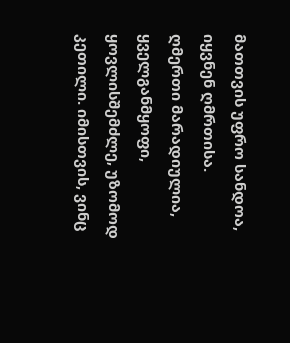მათთვის უფრო სანდოა, იყვნენ ღმრთისა. ღმერთი მარადიულია, ყველგანმყოფი, ყოვლისშემძლე, უზომოდ კეთილი. იმისთვის, ვინც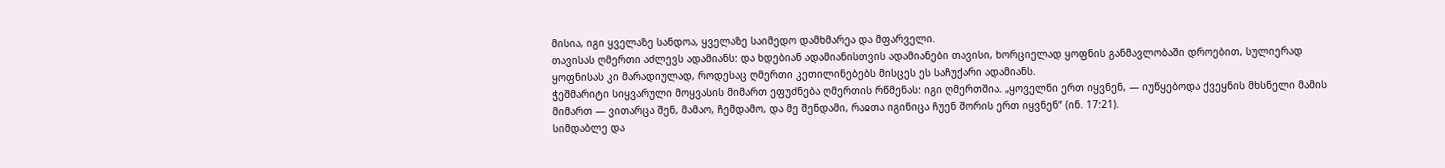მისია, იგი ყველაზე სანდოა, ყველაზე საიმედო დამხმარეა და მფარველი.
თავისას ღმერთი აძლევს ადამიანს: და ხდებიან ადამიანისთვის ადამიანები თავისი, ხორციელად ყოფნის განმავლობაში დროებით, სულიერად ყოფნისას კი მარადიულად, როდესაც ღმერთი კეთილინებებს მისცეს ეს საჩუქარი ადამიანს.
ჭეშმარიტი სიყვარული მოყვასის მიმართ ეფუძნება ღმერთის რწმენას: იგი ღმერთშია. „ყოველნი ერთ იყვნენ, — იუწყებოდა ქვეყნის მხსნელი მამის მიმართ — ვითარცა შენ, მამაო, ჩემდამო, და მე შენდამი, რაჲთა იგინიცა ჩუენ შორის ერთ იყვნენ“ (ინ. 17:21).
სიმდაბლე და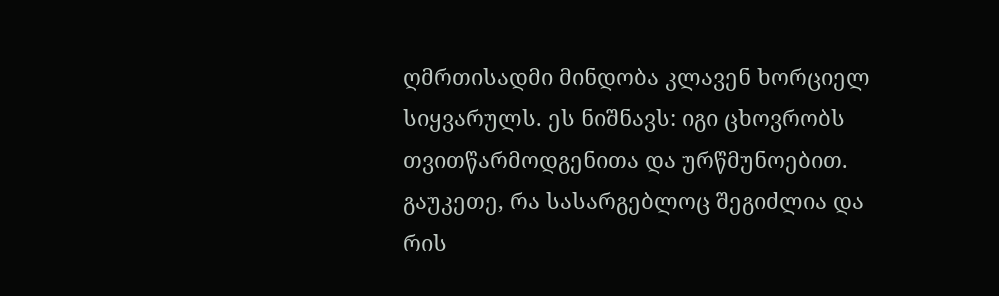ღმრთისადმი მინდობა კლავენ ხორციელ სიყვარულს. ეს ნიშნავს: იგი ცხოვრობს თვითწარმოდგენითა და ურწმუნოებით.
გაუკეთე, რა სასარგებლოც შეგიძლია და რის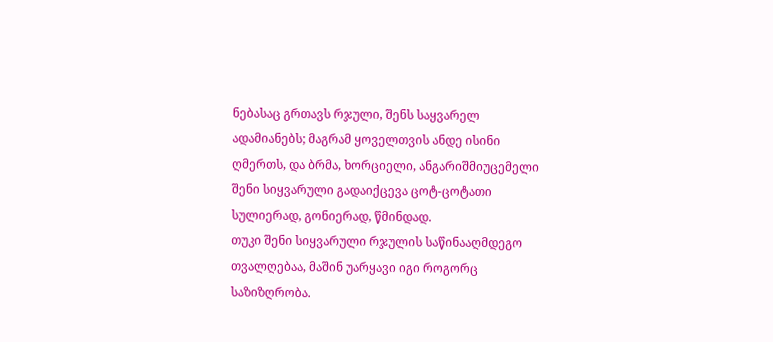ნებასაც გრთავს რჯული, შენს საყვარელ ადამიანებს; მაგრამ ყოველთვის ანდე ისინი ღმერთს, და ბრმა, ხორციელი, ანგარიშმიუცემელი შენი სიყვარული გადაიქცევა ცოტ-ცოტათი სულიერად, გონიერად, წმინდად.
თუკი შენი სიყვარული რჯულის საწინააღმდეგო თვალღებაა, მაშინ უარყავი იგი როგორც საზიზღრობა.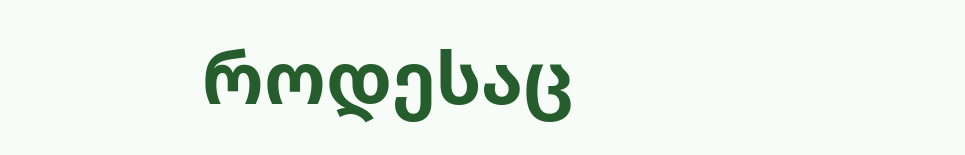როდესაც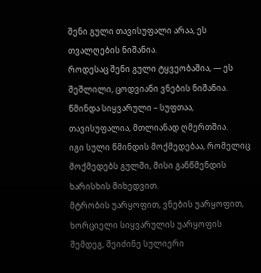შენი გული თავისუფალი არაა, ეს თვალღების ნიშანია.
როდესაც შენი გული ტყვეობაშია, — ეს შეშლილი, ცოდვიანი ვნების ნიშანია.
წმინდა სიყვარული – სუფთაა, თავისუფალია, მთლიანად ღმერთშია.
იგი სული წმინდის მოქმედებაა, რომელიც მოქმედებს გულში, მისი განწმენდის ხარისხის მიხედვით.
მტრობის უარყოფით, ვნების უარყოფით, ხორციელი სიყვარულის უარყოფის შემდეგ, შეიძინე სულიერი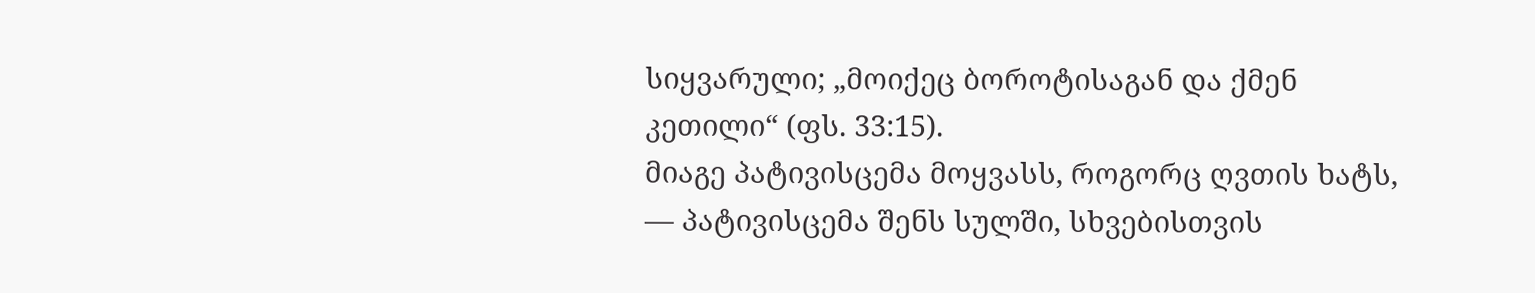სიყვარული; „მოიქეც ბოროტისაგან და ქმენ კეთილი“ (ფს. 33:15).
მიაგე პატივისცემა მოყვასს, როგორც ღვთის ხატს, — პატივისცემა შენს სულში, სხვებისთვის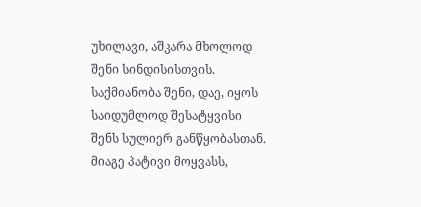უხილავი, აშკარა მხოლოდ შენი სინდისისთვის. საქმიანობა შენი, დაე, იყოს საიდუმლოდ შესატყვისი შენს სულიერ განწყობასთან.
მიაგე პატივი მოყვასს,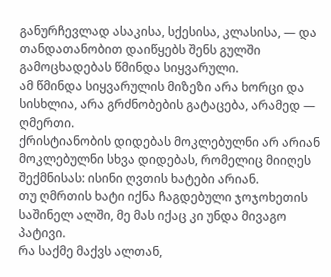განურჩევლად ასაკისა, სქესისა, კლასისა, — და თანდათანობით დაიწყებს შენს გულში გამოცხადებას წმინდა სიყვარული.
ამ წმინდა სიყვარულის მიზეზი არა ხორცი და სისხლია, არა გრძნობების გატაცება, არამედ — ღმერთი.
ქრისტიანობის დიდებას მოკლებულნი არ არიან მოკლებულნი სხვა დიდებას, რომელიც მიიღეს შექმნისას: ისინი ღვთის ხატები არიან.
თუ ღმრთის ხატი იქნა ჩაგდებული ჯოჯოხეთის საშინელ ალში, მე მას იქაც კი უნდა მივაგო პატივი.
რა საქმე მაქვს ალთან,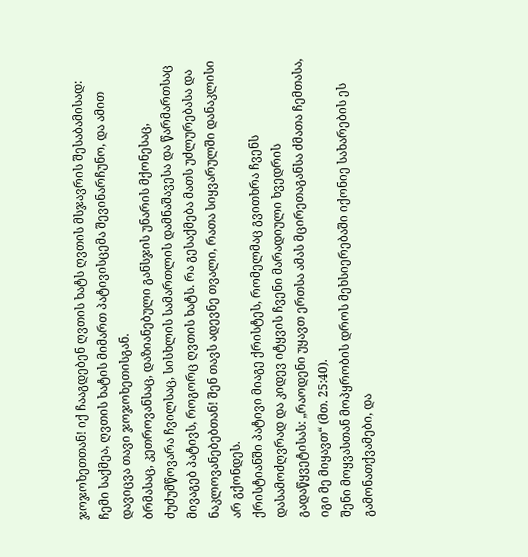ჯოჯოხეთთან! იქ ჩააგდებენ ღვთის ხატს ღვთის მსჯავრის შესაბამისად: ჩემი საქმეა, ღვთის ხატის მიმართ პატივისცემა შევინარჩუნო, და ამით დავიცვა თავი ჯოჯოხეთისგან.
ბრმასაც, კეთროვანსაც, დაზიანებული განსჯის უნარის მქონესაც, ძუძუმწოვარა ჩვილსაც, სისხლის სამართლის დამნაშავესა და წარმართსაც მივაგებ პატივს, როგორც ღვთის ხატს. რა გესაქმება მათს უძლურებასა და ნაკლოვანებებთან! შენ თავს ადევნე თვალი, რათა სიყვარულში დანაკლისი არ გქონდეს.
ქრისტიანში პატივი მიაგე ქრისტეს, რომელმაც გვითხრა ჩვენს დასამოძღვრად და კიდევ იტყვის ჩვენი მარადიული ხვედრის გადაწყვეტისას: „რაოდენი უყავთ ერთსა ამას მცირეთაგანსა ძმათა ჩემთასა, იგი მე მიყავთ“ (მთ. 25:40).
შენი მოყვასთან მოპყრობის დროს მეხსიერებაში იქონიე სახარების ეს გამონათქვამები, და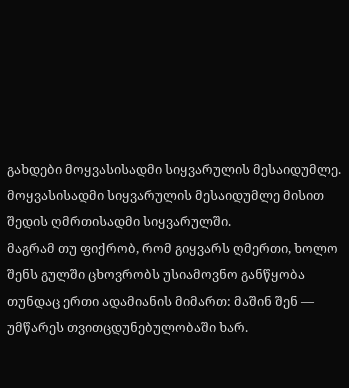გახდები მოყვასისადმი სიყვარულის მესაიდუმლე.
მოყვასისადმი სიყვარულის მესაიდუმლე მისით შედის ღმრთისადმი სიყვარულში.
მაგრამ თუ ფიქრობ, რომ გიყვარს ღმერთი, ხოლო შენს გულში ცხოვრობს უსიამოვნო განწყობა თუნდაც ერთი ადამიანის მიმართ: მაშინ შენ — უმწარეს თვითცდუნებულობაში ხარ.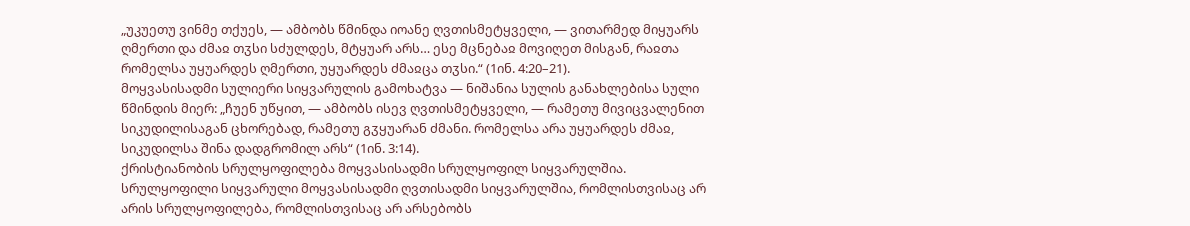„უკუეთუ ვინმე თქუეს, — ამბობს წმინდა იოანე ღვთისმეტყველი, — ვითარმედ მიყუარს ღმერთი და ძმაჲ თჳსი სძულდეს, მტყუარ არს… ესე მცნებაჲ მოვიღეთ მისგან, რაჲთა რომელსა უყუარდეს ღმერთი, უყუარდეს ძმაჲცა თჳსი.“ (1ინ. 4:20–21).
მოყვასისადმი სულიერი სიყვარულის გამოხატვა — ნიშანია სულის განახლებისა სული წმინდის მიერ: „ჩუენ უწყით, — ამბობს ისევ ღვთისმეტყველი, — რამეთუ მივიცვალენით სიკუდილისაგან ცხორებად, რამეთუ გჳყუარან ძმანი. რომელსა არა უყუარდეს ძმაჲ, სიკუდილსა შინა დადგრომილ არს“ (1ინ. 3:14).
ქრისტიანობის სრულყოფილება მოყვასისადმი სრულყოფილ სიყვარულშია.
სრულყოფილი სიყვარული მოყვასისადმი ღვთისადმი სიყვარულშია, რომლისთვისაც არ არის სრულყოფილება, რომლისთვისაც არ არსებობს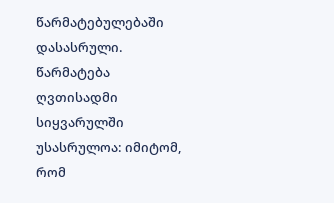წარმატებულებაში დასასრული.
წარმატება ღვთისადმი სიყვარულში უსასრულოა: იმიტომ, რომ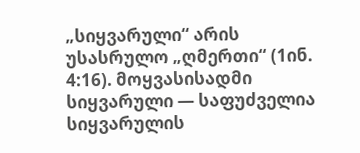„სიყვარული“ არის უსასრულო „ღმერთი“ (1ინ. 4:16). მოყვასისადმი სიყვარული — საფუძველია სიყვარულის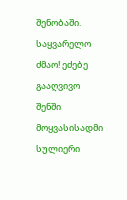შენობაში.
საყვარელო ძმაო! ეძებე გააღვივო შენში მოყვასისადმი სულიერი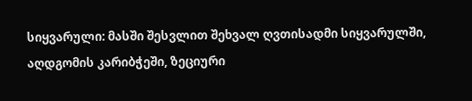სიყვარული: მასში შესვლით შეხვალ ღვთისადმი სიყვარულში, აღდგომის კარიბჭეში, ზეციური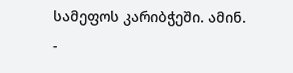სამეფოს კარიბჭეში. ამინ.
-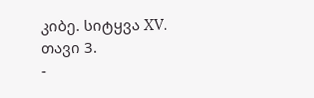კიბე. სიტყვა XV. თავი 3.
-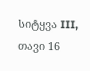სიტყვა III, თავი 16